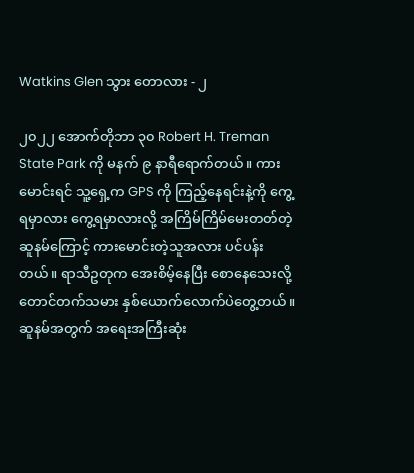Watkins Glen သွား တောလား - ၂

၂၀၂၂ အောက်တိုဘာ ၃၀ Robert H. Treman State Park ကို မနက် ၉ နာရီရောက်တယ်။ ကားမောင်းရင် သူ့ရှေ့က GPS ကို ကြည့်နေရင်းနဲ့ကို ကွေ့ရမှာလား ကွေ့ရမှာလားလို့ အကြိမ်ကြိမ်မေးတတ်တဲ့ဆူနမ်ကြောင့် ကားမောင်းတဲ့သူအလား ပင်ပန်းတယ်။ ရာသီဥတုက အေးစိမ့်နေပြီး စောနေသေးလို့ တောင်တက်သမား နှစ်ယောက်လောက်ပဲတွေ့တယ်။ ဆူနမ်အတွက် အရေးအကြီးဆုံး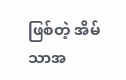ဖြစ်တဲ့ အိမ်သာအ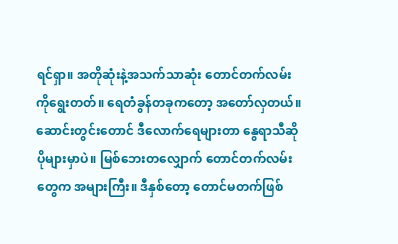ရင်ရှာ။ အတိုဆုံးနဲ့အသက်သာဆုံး တောင်တက်လမ်းကိုရွေးတတ်။ ရေတံခွန်တခုကတော့ အတော်လှတယ်။ ဆောင်းတွင်းတောင် ဒီလောက်ရေများတာ နွေရာသီဆို ပိုများမှာပဲ။ မြစ်ဘေးတလျှောက် တောင်တက်လမ်းတွေက အများကြီး။ ဒီနှစ်တော့ တောင်မတက်ဖြစ်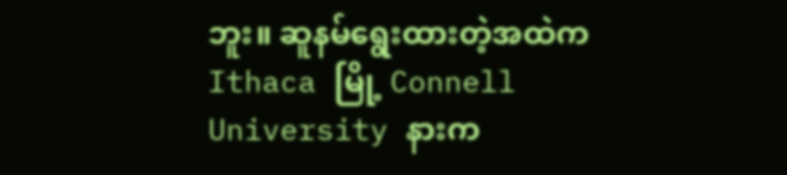ဘူး။ ဆူနမ်ရွေးထားတဲ့အထဲက Ithaca မြို့ Connell University နားက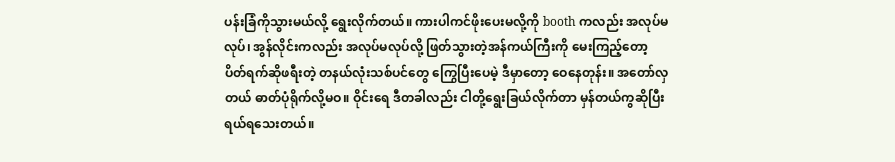ပန်းခြံကိုသွားမယ်လို့ ရွေးလိုက်တယ်။ ကားပါကင်ဖိုးပေးမလို့ကို booth ကလည်း အလုပ်မလုပ်၊ အွန်လိုင်းကလည်း အလုပ်မလုပ်လို့ ဖြတ်သွားတဲ့အန်ကယ်ကြီးကို မေးကြည့်တော့ ပိတ်ရက်ဆိုဖရီးတဲ့ တနယ်လုံးသစ်ပင်တွေ ကြွေပြီးပေမဲ့ ဒီမှာတော့ ဝေနေတုန်း။ အတော်လှတယ် ဓာတ်ပုံရိုက်လို့မဝ။ ဝိုင်းရေ ဒီတခါလည်း ငါတို့ရွေးခြယ်လိုက်တာ မှန်တယ်ကွဆိုပြီး ရယ်ရသေးတယ်။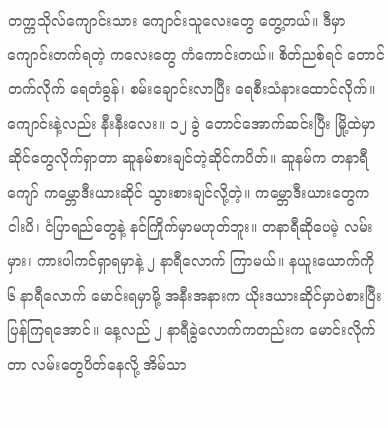တက္ကသိုလ်ကျောင်းသား ကျောင်းသူလေးတွေ တွေ့တယ်။ ဒီမှာကျောင်းတက်ရတဲ့ ကလေးတွေ ကံကောင်းတယ်။ စိတ်ညစ်ရင် တောင်တက်လိုက် ရေတံခွန်၊ စမ်းချောင်းလာပြီး ရေစီးသံနားထောင်လိုက်။ ကျောင်းနဲ့လည်း နီးနီးလေး။ ၁၂ ခွဲ တောင်အောက်ဆင်းပြီး မြို့ထဲမှာ ဆိုင်တွေလိုက်ရှာတာ ဆူနမ်စားချင်တဲ့ဆိုင်ကပိတ်။ ဆူနမ်က တနာရီကျော် ကမ္ဘောဒီးယားဆိုင် သွားစားချင်လို့တဲ့။ ကမ္ဘောဒီးယားတွေက ငါးပိ၊ ငံပြာရည်တွေနဲ့ နင်ကြိုက်မှာမဟုတ်ဘူး။ တနာရီဆိုပေမဲ့ လမ်းမှား၊ ကားပါကင်ရှာရမှာနဲ့ ၂ နာရီလောက် ကြာမယ်။ နယူးယောက်ကို ၆ နာရီလောက် မောင်းရမှာမို့ အနီးအနားက ယိုးဒယားဆိုင်မှာပဲစားပြီး ပြန်ကြရအောင်။ နေ့လည် ၂ နာရီခွဲလောက်ကတည်းက မောင်းလိုက်တာ လမ်းတွေပိတ်နေလို့ အိမ်သာ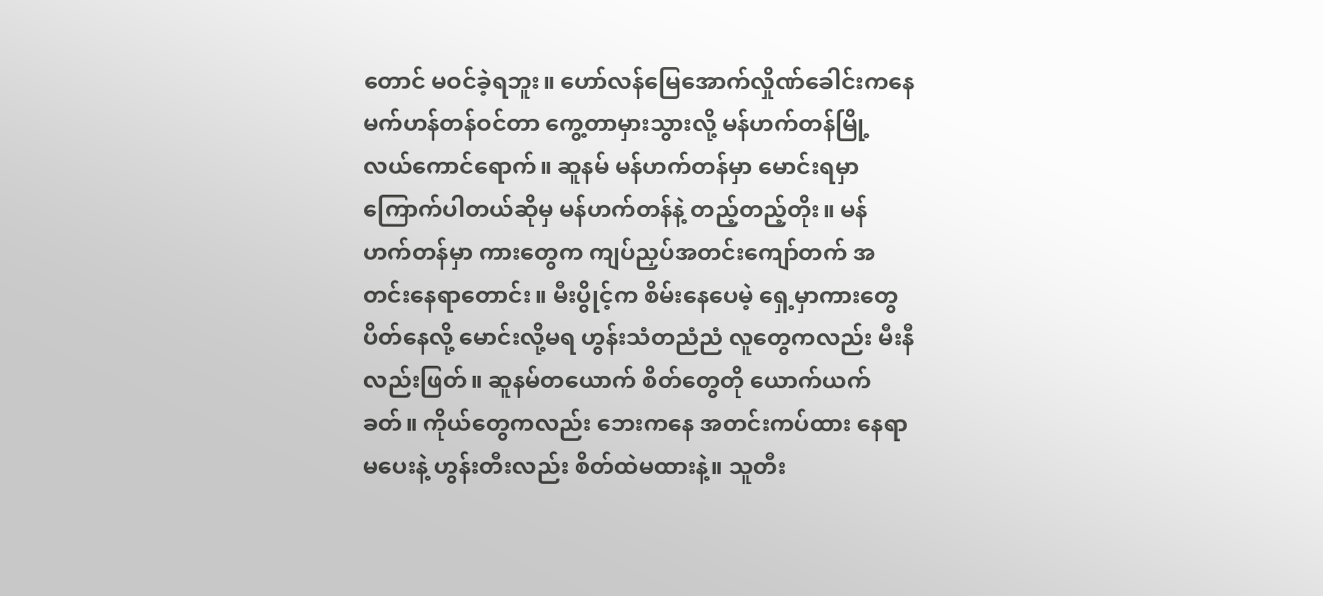တောင် မဝင်ခဲ့ရဘူး။ ဟော်လန်မြေအောက်လှိုဏ်ခေါင်းကနေ မက်ဟန်တန်ဝင်တာ ကွေ့တာမှားသွားလို့ မန်ဟက်တန်မြို့လယ်ကောင်ရောက်။ ဆူနမ် မန်ဟက်တန်မှာ မောင်းရမှာ ကြောက်ပါတယ်ဆိုမှ မန်ဟက်တန်နဲ့ တည့်တည့်တိုး။ မန်ဟက်တန်မှာ ကားတွေက ကျပ်ညှပ်အတင်းကျော်တက် အတင်းနေရာတောင်း။ မီးပွိုင့်က စိမ်းနေပေမဲ့ ရှေ့မှာကားတွေပိတ်နေလို့ မောင်းလို့မရ ဟွန်းသံတညံညံ လူတွေကလည်း မီးနီလည်းဖြတ်။ ဆူနမ်တယောက် စိတ်တွေတို ယောက်ယက်ခတ်။ ကိုယ်တွေကလည်း ဘေးကနေ အတင်းကပ်ထား နေရာမပေးနဲ့ ဟွန်းတီးလည်း စိတ်ထဲမထားနဲ့။ သူတီး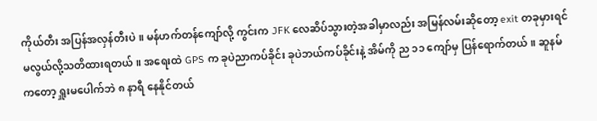ကိုယ်တီး အပြန်အလှန်တီးပဲ။ မန်ဟက်တန်ကျော်လို့ ကွင်းက JFK လေဆိပ်သွားတဲ့အခါမှာလည်း အမြန်လမ်းဆိုတော့ exit တခုမှားရင် မလွယ်လို့သတိထားရတယ်။ အရေးထဲ GPS က ခုပဲညာကပ်ခိုင်း ခုပဲဘယ်ကပ်ခိုင်းနဲ့ အိမ်ကို ည ၁၁ ကျော်မှ ပြန်ရောက်တယ်။ ဆူနမ်ကတော့ ရှူးမပေါက်ဘဲ ၈ နာရီ နေနိုင်တယ်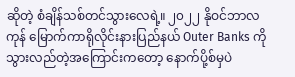ဆိုတဲ့ စံချိန်သစ်တင်သွားလေရဲ့။ ၂၀၂၂ နိုဝင်ဘာလကုန် မြောက်ကာရိုလိုင်းနားပြည်နယ် Outer Banks ကိုသွားလည်တဲ့အကြောင်းကတော့ နောက်ပို့စ်မှပဲ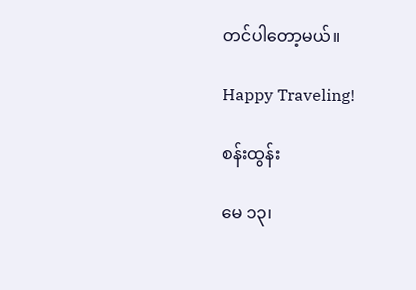တင်ပါတော့မယ်။

Happy Traveling!

စန်းထွန်း

မေ ၁၃၊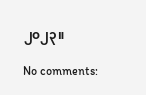၂၀၂၃။

No comments: